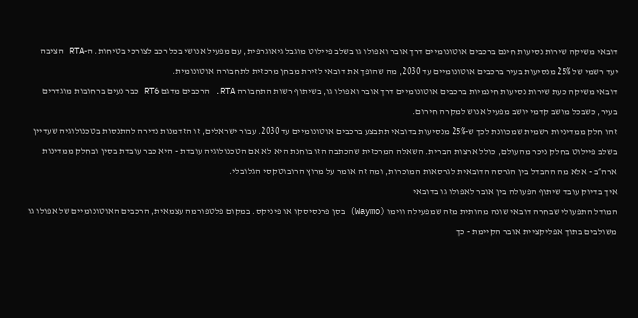דובאי משיקה שירות נסיעות חינם ברכבים אוטונומיים דרך אובר ואפולו גו בשלב פיילוט מוגבל גיאוגרפית, עם מפעיל אנושי בכל רכב לצורכי בטיחות. ה-RTA הציבה יעד רשמי של 25% מנסיעות בעיר ברכבים אוטונומיים עד 2030, מה שהופך את דובאי לזירת מבחן מרכזית לתחבורה אוטונומית.
דובאי משיקה כעת שירות נסיעות חינמיות ברכבים אוטונומיים דרך אובר ואפולו גו, בשיתוף רשות התחבורה RTA. הרכבים מדגם RT6 כבר נעים ברחובות מוגדרים בעיר, כשבכל מושב קדמי יושב מפעיל אנוש למקרה חירום.
זהו חלק ממדיניות רשמית שמכוונת לכך ש-25% מנסיעות בדובאי תתבצע ברכבים אוטונומיים עד 2030. עבור ישראלים, זו הזדמנות נדירה להתנסות בטכנולוגיה שעדיין בשלב פיילוט בחלק ניכר מהעולם, כולל ארצות הברית. השאלה המרכזית שהכתבה הזו בוחנת היא לא אם הטכנולוגיה עובדת - היא כבר עובדת בסין ובחלק ממדינות ארה״ב - אלא מה ההבדל בין הגרסה הדובאית לגרסאות המוכרות, ומה זה אומר על מרוץ הרובוטקסי הגלובלי.
איך בדיוק עובד שיתוף הפעולה בין אובר לאפולו גו בדובאי
המודל התפעולי שבחרה דובאי שונה מהותית מזה שמפעילה ווימו (Waymo) בסן פרנסיסקו או פיניקס. במקום פלטפורמה עצמאית, הרכבים האוטונומיים של אפולו גו משולבים בתוך אפליקציית אובר הקיימת - כך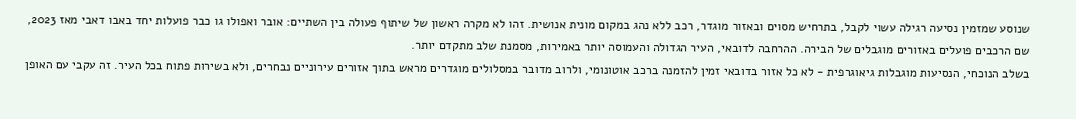שנוסע שמזמין נסיעה רגילה עשוי לקבל, בתרחיש מסוים ובאזור מוגדר, רכב ללא נהג במקום מונית אנושית. זהו לא מקרה ראשון של שיתוף פעולה בין השתיים: אובר ואפולו גו כבר פועלות יחד באבו דאבי מאז 2023, שם הרכבים פועלים באזורים מוגבלים של הבירה. ההרחבה לדובאי, העיר הגדולה והעמוסה יותר באמירות, מסמנת שלב מתקדם יותר.
בשלב הנוכחי, הנסיעות מוגבלות גיאוגרפית - לא כל אזור בדובאי זמין להזמנה ברכב אוטונומי, ולרוב מדובר במסלולים מוגדרים מראש בתוך אזורים עירוניים נבחרים, ולא בשירות פתוח בכל העיר. זה עקבי עם האופן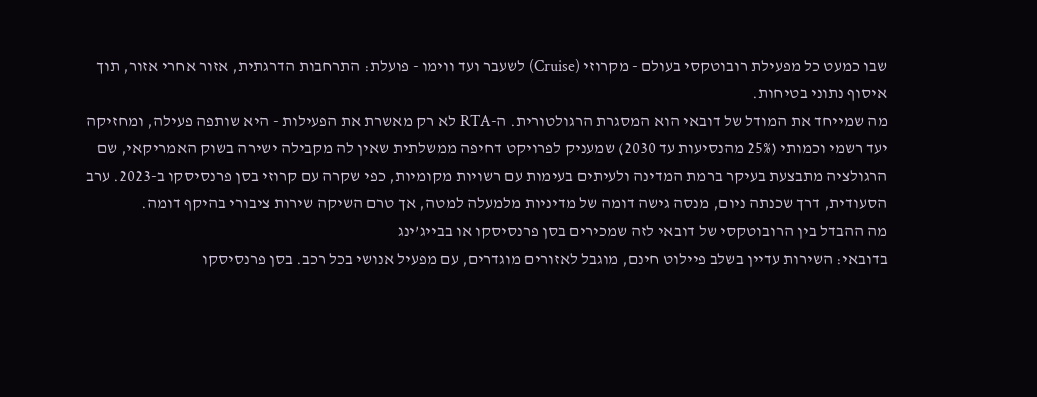שבו כמעט כל מפעילת רובוטקסי בעולם - מקרוזי (Cruise) לשעבר ועד ווימו - פועלת: התרחבות הדרגתית, אזור אחרי אזור, תוך איסוף נתוני בטיחות.
מה שמייחד את המודל של דובאי הוא המסגרת הרגולטורית. ה-RTA לא רק מאשרת את הפעילות - היא שותפה פעילה, ומחזיקה יעד רשמי וכמותי (25% מהנסיעות עד 2030) שמעניק לפרויקט דחיפה ממשלתית שאין לה מקבילה ישירה בשוק האמריקאי, שם הרגולציה מתבצעת בעיקר ברמת המדינה ולעיתים בעימות עם רשויות מקומיות, כפי שקרה עם קרוזי בסן פרנסיסקו ב-2023. ערב הסעודית, דרך שכנתה ניום, מנסה גישה דומה של מדיניות מלמעלה למטה, אך טרם השיקה שירות ציבורי בהיקף דומה.
מה ההבדל בין הרובוטקסי של דובאי לזה שמכירים בסן פרנסיסקו או בבייג’ינג
בדובאי: השירות עדיין בשלב פיילוט חינם, מוגבל לאזורים מוגדרים, עם מפעיל אנושי בכל רכב. בסן פרנסיסקו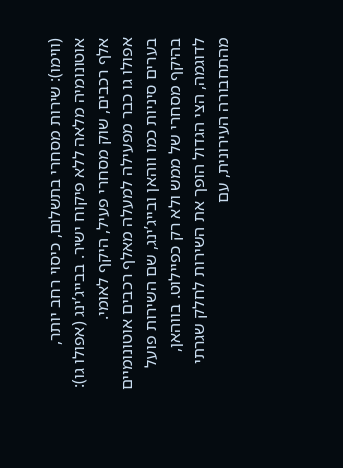(ווימו): שירות מסחרי בתשלום, כיסוי רחב יותר, אוטונומיה מלאה ללא פיקוח ישיר. בבייג’ינג (אפולו גו): אלף רכבים, שוק מסחרי פעיל, היקף לאומי.
אפולו גו כבר מפעילה למעלה מאלף רכבים אוטונומיים בערים סיניות כמו ווהאן ובייג’ינג, שם השירות פועל בהיקף מסחרי של ממש ולא רק כפיילוט. בווהאן, לדוגמה, הצי הגדול הופך את השירות לחלק שגרתי מהתחבורה העירונית, עם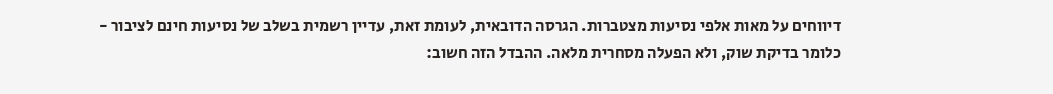דיווחים על מאות אלפי נסיעות מצטברות. הגרסה הדובאית, לעומת זאת, עדיין רשמית בשלב של נסיעות חינם לציבור - כלומר בדיקת שוק, ולא הפעלה מסחרית מלאה. ההבדל הזה חשוב: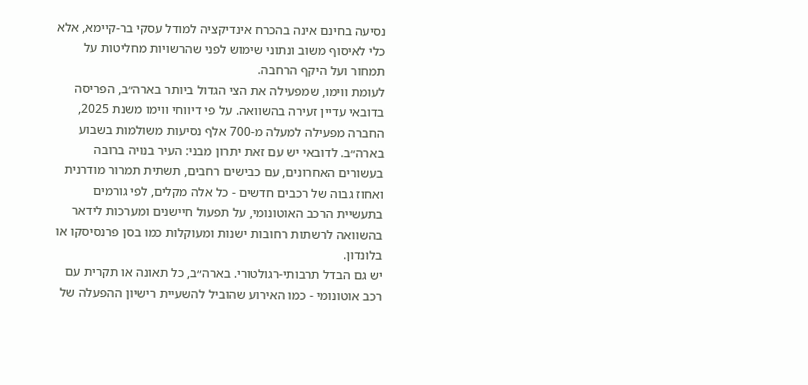נסיעה בחינם אינה בהכרח אינדיקציה למודל עסקי בר-קיימא, אלא כלי לאיסוף משוב ונתוני שימוש לפני שהרשויות מחליטות על תמחור ועל היקף הרחבה.
לעומת ווימו, שמפעילה את הצי הגדול ביותר בארה״ב, הפריסה בדובאי עדיין זעירה בהשוואה. על פי דיווחי ווימו משנת 2025, החברה מפעילה למעלה מ-700 אלף נסיעות משולמות בשבוע בארה״ב. לדובאי יש עם זאת יתרון מבני: העיר בנויה ברובה בעשורים האחרונים, עם כבישים רחבים, תשתית תמרור מודרנית ואחוז גבוה של רכבים חדשים - כל אלה מקלים, לפי גורמים בתעשיית הרכב האוטונומי, על תפעול חיישנים ומערכות לידאר בהשוואה לרשתות רחובות ישנות ומעוקלות כמו בסן פרנסיסקו או בלונדון.
יש גם הבדל תרבותי-רגולטורי. בארה״ב, כל תאונה או תקרית עם רכב אוטונומי - כמו האירוע שהוביל להשעיית רישיון ההפעלה של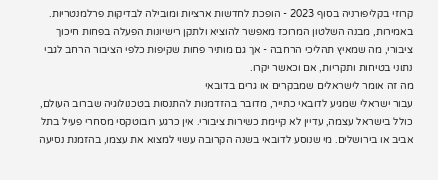קרוזי בקליפורניה בסוף 2023 - הופכת לחדשות ארציות ומובילה לבדיקות פרלמנטריות. באמירות, מבנה השלטון המרוכז מאפשר להוציא ולתקן רישיונות הפעלה בפחות חיכוך ציבורי, מה שמאיץ תהליכי הרחבה - אך גם מותיר פחות שקיפות כלפי הציבור הרחב לגבי נתוני בטיחות ותקריות, אם וכאשר יקרו.
מה זה אומר לישראלים שמבקרים או גרים בדובאי
עבור ישראלי שמגיע לדובאי כתייר, מדובר בהזדמנות להתנסות בטכנולוגיה שברוב העולם, כולל בישראל עצמה, עדיין לא קיימת כשירות ציבורי. אין כרגע רובוטקסי מסחרי פעיל בתל אביב או בירושלים. מי שנוסע לדובאי בשנה הקרובה עשוי למצוא את עצמו, בהזמנת נסיעה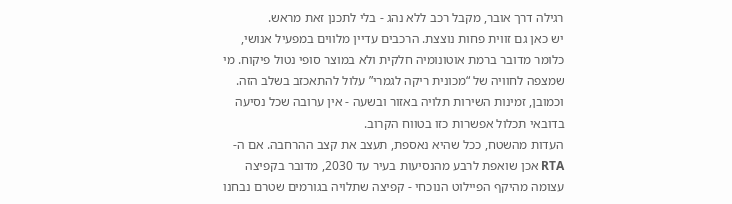רגילה דרך אובר, מקבל רכב ללא נהג - בלי לתכנן זאת מראש.
יש כאן גם זווית פחות נוצצת. הרכבים עדיין מלווים במפעיל אנושי, כלומר מדובר ברמת אוטונומיה חלקית ולא במוצר סופי נטול פיקוח. מי שמצפה לחוויה של “מכונית ריקה לגמרי” עלול להתאכזב בשלב הזה. וכמובן, זמינות השירות תלויה באזור ובשעה - אין ערובה שכל נסיעה בדובאי תכלול אפשרות כזו בטווח הקרוב.
העדות מהשטח, ככל שהיא נאספת, תעצב את קצב ההרחבה. אם ה-RTA אכן שואפת לרבע מהנסיעות בעיר עד 2030, מדובר בקפיצה עצומה מהיקף הפיילוט הנוכחי - קפיצה שתלויה בגורמים שטרם נבחנו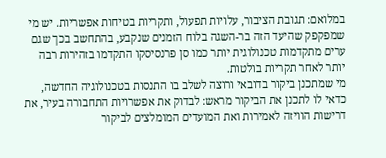במלואם: תגובת הציבור, עלויות תפעול, ותקריות בטיחות אפשריות. יש מי שמפקפק שהיעד הזה בר-השגה בלוח הזמנים שנקבע, בהתחשב בכך שגם ערים מתקדמות טכנולוגית יותר כמו סן פרנסיסקו התקדמו בזהירות רבה יותר לאחר תקריות בולטות.
מי שמתכנן ביקור בדובאי ורוצה לשלב בו התנסות בטכנולוגיה החדשה, כדאי לו לתכנן את הביקור מראש: לבדוק את אפשרויות התחבורה בעיר, את דרישות הוויזה לאמירות ואת המועדים המומלצים לביקור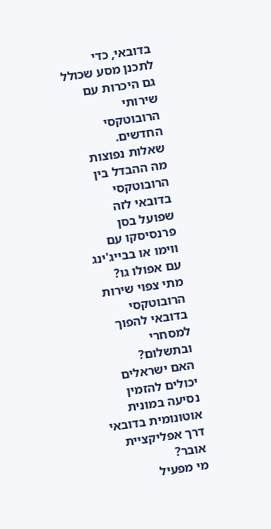בדובאי, כדי לתכנן מסע שכולל גם היכרות עם שירותי הרובוטקסי החדשים.
שאלות נפוצות
מה ההבדל בין הרובוטקסי בדובאי לזה שפועל בסן פרנסיסקו עם ווימו או בבייג'ינג עם אפולו גו?
מתי צפוי שירות הרובוטקסי בדובאי להפוך למסחרי ובתשלום?
האם ישראלים יכולים להזמין נסיעה במונית אוטונומית בדובאי דרך אפליקציית אובר?
מי מפעיל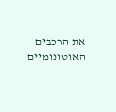את הרכבים האוטונומיים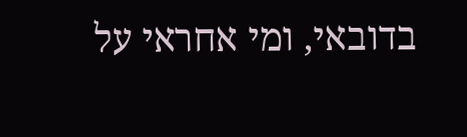בדובאי, ומי אחראי על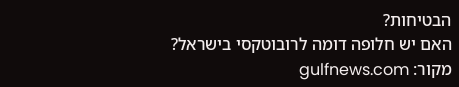הבטיחות?
האם יש חלופה דומה לרובוטקסי בישראל?
מקור: gulfnews.com